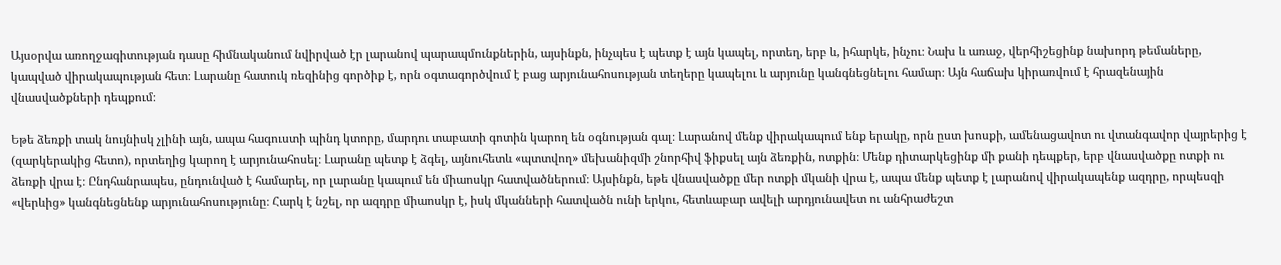Այսօրվա առողջագիտության դասը հիմնականում նվիրված էր լարանով պարապմունքներին, այսինքն, ինչպես է պետք է այն կապել, որտեղ, երբ և, իհարկե, ինչու։ Նախ և առաջ, վերհիշեցինք նախորդ թեմաները, կապված վիրակապության հետ։ Լարանը հատուկ ռեզինից գործիք է, որն օգտագործվում է բաց արյունահոսության տեղերը կապելու և արյունը կանգնեցնելու համար։ Այն հաճախ կիրառվում է հրազենային վնասվածքների դեպքում։

Եթե ձեռքի տակ նույնիսկ չլինի այն, ապա հագուստի պինդ կտորը, մարդու տաբատի գոտին կարող են օգնության գալ։ Լարանով մենք վիրակապում ենք երակը, որն ըստ խոսքի, ամենացավոտ ու վտանգավոր վայրերից է (զարկերակից հետո), որտեղից կարող է արյունահոսել։ Լարանը պետք է ձգել, այնուհետև «պտտվող» մեխանիզմի շնորհիվ ֆիքսել այն ձեռքին, ոտքին։ Մենք դիտարկեցինք մի քանի դեպքեր, երբ վնասվածքը ոտքի ու ձեռքի վրա է։ Ընդհանրապես, ընդունված է համարել, որ լարանը կապում են միաոսկր հատվածներում։ Այսինքն, եթե վնասվածքը մեր ոտքի մկանի վրա է, ապա մենք պետք է լարանով վիրակապենք ազդրը, որպեսզի «վերևից» կանգնեցնենք արյունահոսությունը։ Հարկ է նշել, որ ազդրը միաոսկր է, իսկ մկանների հատվածն ունի երկու, հետևաբար ավելի արդյունավետ ու անհրաժեշտ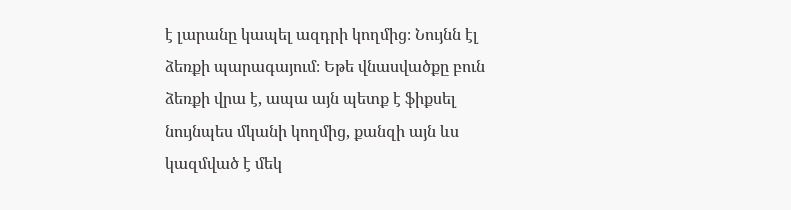է լարանը կապել ազդրի կողմից։ Նույնն էլ ձեռքի պարագայում։ Եթե վնասվածքը բուն ձեռքի վրա է, ապա այն պետք է ֆիքսել նույնպես մկանի կողմից, քանզի այն ևս կազմված է մեկ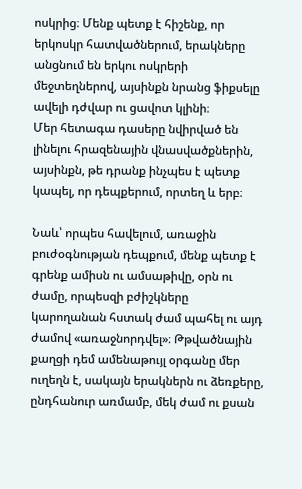ոսկրից։ Մենք պետք է հիշենք, որ երկոսկր հատվածներում, երակները անցնում են երկու ոսկրերի մեջտեղներով, այսինքն նրանց ֆիքսելը ավելի դժվար ու ցավոտ կլինի։
Մեր հետագա դասերը նվիրված են լինելու հրազենային վնասվածքներին, այսինքն, թե դրանք ինչպես է պետք կապել, որ դեպքերում, որտեղ և երբ։

Նաև՝ որպես հավելում, առաջին բուժօգնության դեպքում, մենք պետք է գրենք ամիսն ու ամսաթիվը, օրն ու ժամը, որպեսզի բժիշկները կարողանան հստակ ժամ պահել ու այդ ժամով «առաջնորդվել»։ Թթվածնային քաղցի դեմ ամենաթույլ օրգանը մեր ուղեղն է, սակայն երակներն ու ձեռքերը, ընդհանուր առմամբ, մեկ ժամ ու քսան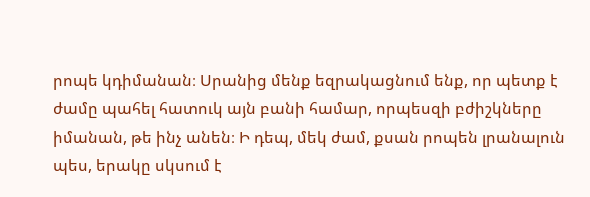րոպե կդիմանան։ Սրանից մենք եզրակացնում ենք, որ պետք է ժամը պահել հատուկ այն բանի համար, որպեսզի բժիշկները իմանան, թե ինչ անեն։ Ի դեպ, մեկ ժամ, քսան րոպեն լրանալուն պես, երակը սկսում է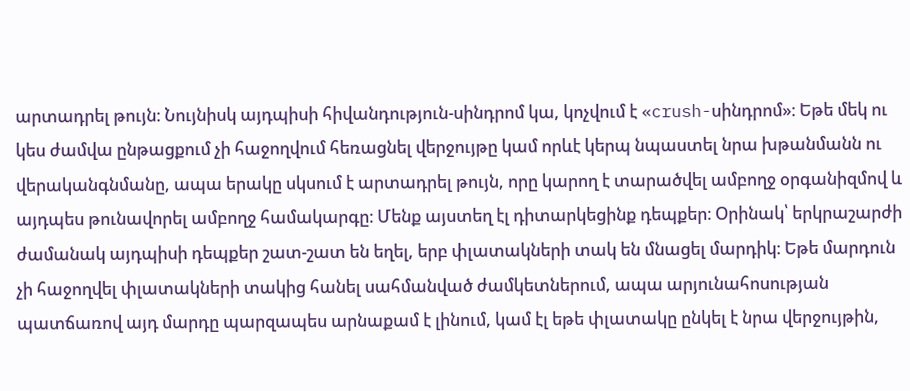արտադրել թույն։ Նույնիսկ այդպիսի հիվանդություն-սինդրոմ կա, կոչվում է «crush-սինդրոմ»։ Եթե մեկ ու կես ժամվա ընթացքում չի հաջողվում հեռացնել վերջույթը կամ որևէ կերպ նպաստել նրա խթանմանն ու վերականգնմանը, ապա երակը սկսում է արտադրել թույն, որը կարող է տարածվել ամբողջ օրգանիզմով և այդպես թունավորել ամբողջ համակարգը։ Մենք այստեղ էլ դիտարկեցինք դեպքեր։ Օրինակ՝ երկրաշարժի ժամանակ այդպիսի դեպքեր շատ-շատ են եղել, երբ փլատակների տակ են մնացել մարդիկ։ Եթե մարդուն չի հաջողվել փլատակների տակից հանել սահմանված ժամկետներում, ապա արյունահոսության պատճառով այդ մարդը պարզապես արնաքամ է լինում, կամ էլ եթե փլատակը ընկել է նրա վերջույթին,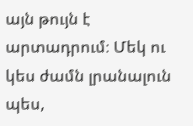այն թույն է արտադրում։ Մեկ ու կես ժամն լրանալուն պես,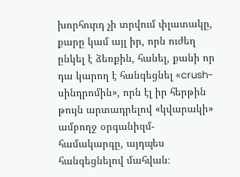խորհուրդ չի տրվում փլատակը, քարը կամ այլ իր, որն ուժեղ ընկել է ձեռքին, հանել, քանի որ դա կարող է հանգեցնել «crush-սինդրոմին», որն էլ իր հերթին թույն արտադրելով «կվարակի» ամբողջ օրգանիզմ-համակարգը, այդպես հանգեցնելով մահվան։